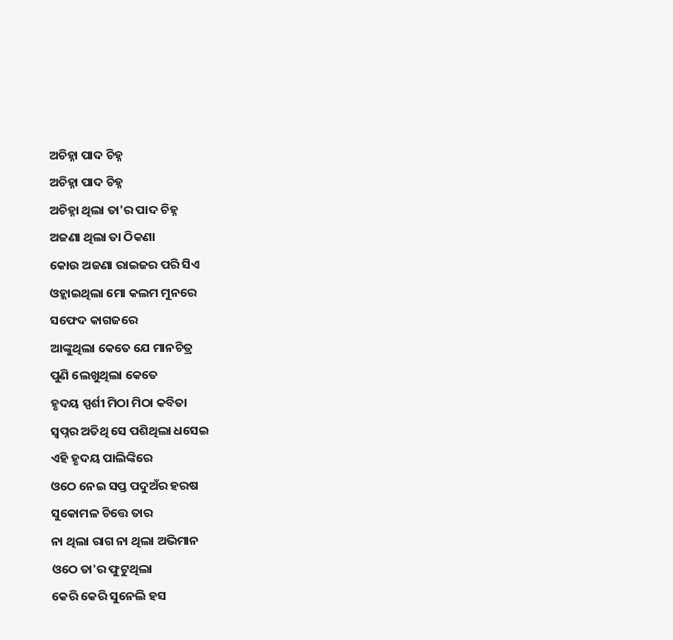ଅଚିହ୍ନା ପାଦ ଚିହ୍ନ
ଅଚିହ୍ନା ପାଦ ଚିହ୍ନ
ଅଚିହ୍ନା ଥିଲା ତା'ର ପାଦ ଚିହ୍ନ
ଅଜଣା ଥିଲା ତା ଠିକଣା
କୋଉ ଅଜଣା ରାଇଜର ପରି ସିଏ
ଓହ୍ଲାଇଥିଲା ମୋ କଲମ ମୁନରେ
ସଫେଦ କାଗଜରେ
ଆଙ୍କୁଥିଲା କେତେ ଯେ ମାନଚିତ୍ର
ପୁଣି ଲେଖୁଥିଲା କେତେ
ହୃଦୟ ସ୍ପର୍ଶୀ ମିଠା ମିଠା କବିତା
ସ୍ୱପ୍ନର ଅତିଥି ସେ ପଶିଥିଲା ଧସେଇ
ଏହି ହୃଦୟ ପାଲିଙ୍କିରେ
ଓଠେ ନେଇ ସପ୍ତ ପଦୁଅଁର ହରଷ
ସୁକୋମଳ ଚିତ୍ତେ ତାର
ନା ଥିଲା ରାଗ ନା ଥିଲା ଅଭିମାନ
ଓଠେ ତା'ର ଫୁଟୁଥିଲା
କେରି କେରି ସୁନେଲି ହସ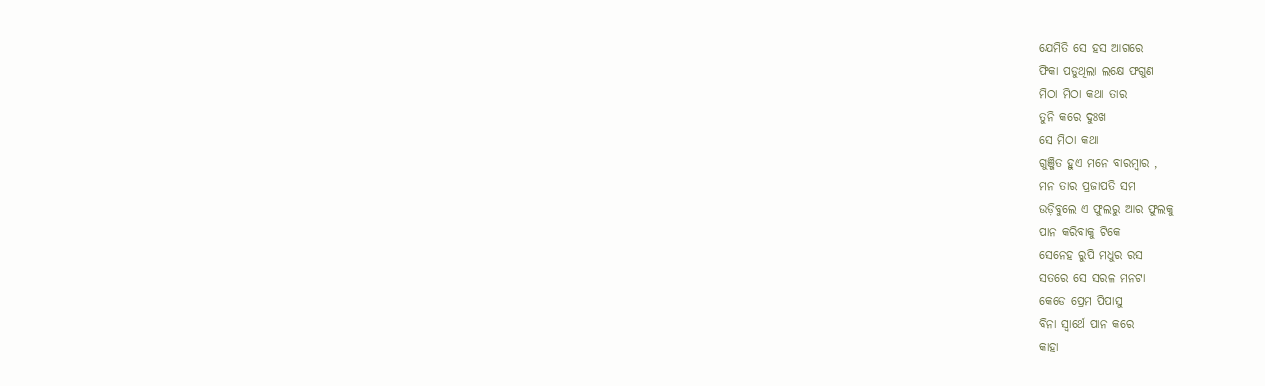ଯେମିତି ସେ ହସ ଆଗରେ
ଫିକା ପଡୁଥିଲା ଲକ୍ଷେ ଫଗୁଣ
ମିଠା ମିଠା କଥା ତାର
ତୁନି କରେ ଦୁଃଖ
ସେ ମିଠା କଥା
ଗୁଞ୍ଜିତ ହୁଏ ମନେ ବାରମ୍ବାର ,
ମନ ତାର ପ୍ରଜାପତି ସମ
ଉଡ଼ିବୁଲେ ଏ ଫୁଲରୁ ଆର ଫୁଲକୁ
ପାନ କରିବାକୁ ଟିକେ
ସେନେହ ରୁପି ମଧୁର ରସ
ସତରେ ସେ ସରଳ ମନଟା
କେଡେ ପ୍ରେମ ପିପାସୁ
ବିନା ସ୍ଵାର୍ଥେ ପାନ କରେ
କାହା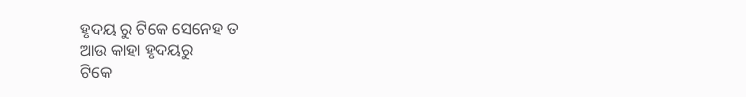ହୃଦୟ ରୁ ଟିକେ ସେନେହ ତ
ଆଉ କାହା ହୃଦୟରୁ
ଟିକେ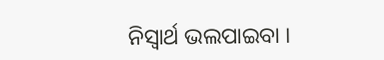ନିସ୍ଵାର୍ଥ ଭଲପାଇବା ।